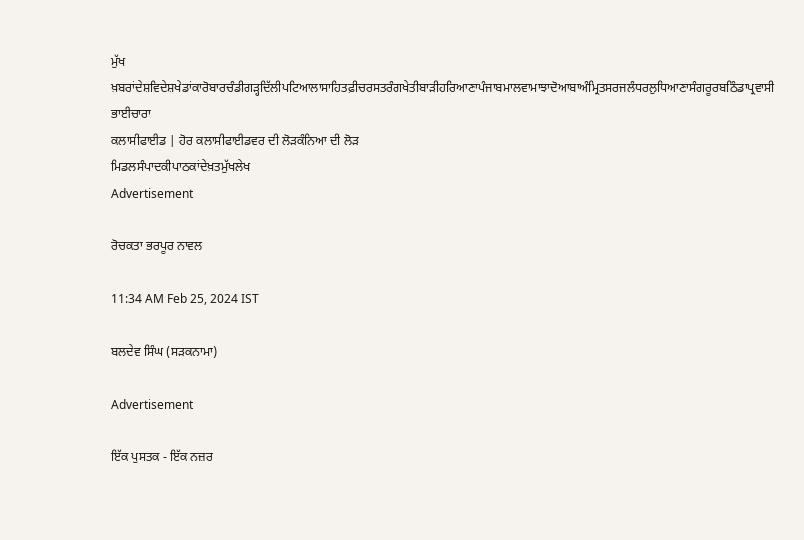ਮੁੱਖ ਖ਼ਬਰਾਂਦੇਸ਼ਵਿਦੇਸ਼ਖੇਡਾਂਕਾਰੋਬਾਰਚੰਡੀਗੜ੍ਹਦਿੱਲੀਪਟਿਆਲਾਸਾਹਿਤਫ਼ੀਚਰਸਤਰੰਗਖੇਤੀਬਾੜੀਹਰਿਆਣਾਪੰਜਾਬਮਾਲਵਾਮਾਝਾਦੋਆਬਾਅੰਮ੍ਰਿਤਸਰਜਲੰਧਰਲੁਧਿਆਣਾਸੰਗਰੂਰਬਠਿੰਡਾਪ੍ਰਵਾਸੀ ਭਾਈਚਾਰਾ
ਕਲਾਸੀਫਾਈਡ | ਹੋਰ ਕਲਾਸੀਫਾਈਡਵਰ ਦੀ ਲੋੜਕੰਨਿਆ ਦੀ ਲੋੜ
ਮਿਡਲਸੰਪਾਦਕੀਪਾਠਕਾਂਦੇਖ਼ਤਮੁੱਖਲੇਖ
Advertisement

ਰੋਚਕਤਾ ਭਰਪੂਰ ਨਾਵਲ

11:34 AM Feb 25, 2024 IST

ਬਲਦੇਵ ਸਿੰਘ (ਸੜਕਨਾਮਾ)

Advertisement

ਇੱਕ ਪੁਸਤਕ - ਇੱਕ ਨਜ਼ਰ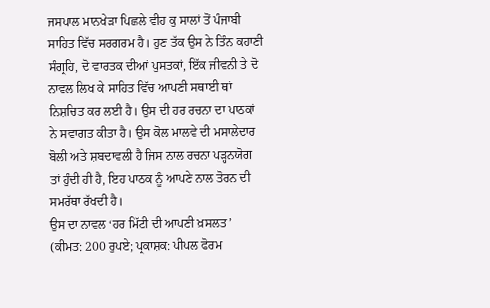ਜਸਪਾਲ ਮਾਨਖੇੜਾ ਪਿਛਲੇ ਵੀਹ ਕੁ ਸਾਲਾਂ ਤੋਂ ਪੰਜਾਬੀ ਸਾਹਿਤ ਵਿੱਚ ਸਰਗਰਮ ਹੈ। ਹੁਣ ਤੱਕ ਉਸ ਨੇ ਤਿੰਨ ਕਹਾਣੀ ਸੰਗ੍ਰਹਿ, ਦੋ ਵਾਰਤਕ ਦੀਆਂ ਪੁਸਤਕਾਂ, ਇੱਕ ਜੀਵਨੀ ਤੇ ਦੋ ਨਾਵਲ ਲਿਖ ਕੇ ਸਾਹਿਤ ਵਿੱਚ ਆਪਣੀ ਸਥਾਈ ਥਾਂ ਨਿਸ਼ਚਿਤ ਕਰ ਲਈ ਹੈ। ਉਸ ਦੀ ਹਰ ਰਚਨਾ ਦਾ ਪਾਠਕਾਂ ਨੇ ਸਵਾਗਤ ਕੀਤਾ ਹੈ। ਉਸ ਕੋਲ ਮਾਲਵੇ ਦੀ ਮਸਾਲੇਦਾਰ ਬੋਲੀ ਅਤੇ ਸ਼ਬਦਾਵਲੀ ਹੈ ਜਿਸ ਨਾਲ ਰਚਨਾ ਪੜ੍ਹਨਯੋਗ ਤਾਂ ਹੁੰਦੀ ਹੀ ਹੈ, ਇਹ ਪਾਠਕ ਨੂੰ ਆਪਣੇ ਨਾਲ ਤੋਰਨ ਦੀ ਸਮਰੱਥਾ ਰੱਖਦੀ ਹੈ।
ਉਸ ਦਾ ਨਾਵਲ ‘ਹਰ ਮਿੱਟੀ ਦੀ ਆਪਣੀ ਖ਼ਸਲਤ’ (ਕੀਮਤ: 200 ਰੁਪਏ; ਪ੍ਰਕਾਸ਼ਕ: ਪੀਪਲ ਫੋਰਮ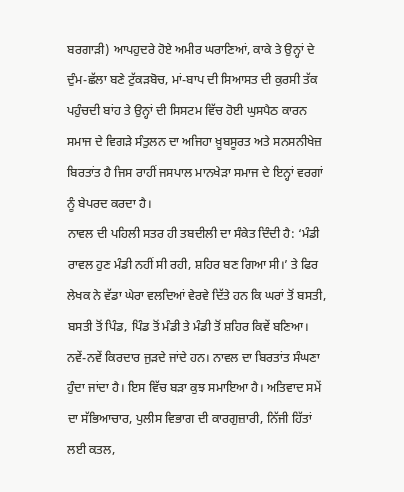ਬਰਗਾੜੀ) ਆਪਹੁਦਰੇ ਹੋਏ ਅਮੀਰ ਘਰਾਣਿਆਂ, ਕਾਕੇ ਤੇ ਉਨ੍ਹਾਂ ਦੇ ਦੁੰਮ-ਛੱਲਾ ਬਣੇ ਟੁੱਕੜਬੋਚ, ਮਾਂ-ਬਾਪ ਦੀ ਸਿਆਸਤ ਦੀ ਕੁਰਸੀ ਤੱਕ ਪਹੁੰਚਦੀ ਬਾਂਹ ਤੇ ਉਨ੍ਹਾਂ ਦੀ ਸਿਸਟਮ ਵਿੱਚ ਹੋਈ ਘੁਸਪੈਠ ਕਾਰਨ ਸਮਾਜ ਦੇ ਵਿਗੜੇ ਸੰਤੁਲਨ ਦਾ ਅਜਿਹਾ ਖ਼ੂਬਸੂਰਤ ਅਤੇ ਸਨਸਨੀਖੇਜ਼ ਬਿਰਤਾਂਤ ਹੈ ਜਿਸ ਰਾਹੀਂ ਜਸਪਾਲ ਮਾਨਖੇੜਾ ਸਮਾਜ ਦੇ ਇਨ੍ਹਾਂ ਵਰਗਾਂ ਨੂੰ ਬੇਪਰਦ ਕਰਦਾ ਹੈ।
ਨਾਵਲ ਦੀ ਪਹਿਲੀ ਸਤਰ ਹੀ ਤਬਦੀਲੀ ਦਾ ਸੰਕੇਤ ਦਿੰਦੀ ਹੈ: ‘ਮੰਡੀ ਰਾਵਲ ਹੁਣ ਮੰਡੀ ਨਹੀਂ ਸੀ ਰਹੀ, ਸ਼ਹਿਰ ਬਣ ਗਿਆ ਸੀ।’ ਤੇ ਫਿਰ ਲੇਖਕ ਨੇ ਵੱਡਾ ਘੇਰਾ ਵਲਦਿਆਂ ਵੇਰਵੇ ਦਿੱਤੇ ਹਨ ਕਿ ਘਰਾਂ ਤੋਂ ਬਸਤੀ, ਬਸਤੀ ਤੋਂ ਪਿੰਡ, ਪਿੰਡ ਤੋਂ ਮੰਡੀ ਤੇ ਮੰਡੀ ਤੋਂ ਸ਼ਹਿਰ ਕਿਵੇਂ ਬਣਿਆ। ਨਵੇਂ-ਨਵੇਂ ਕਿਰਦਾਰ ਜੁੜਦੇ ਜਾਂਦੇ ਹਨ। ਨਾਵਲ ਦਾ ਬਿਰਤਾਂਤ ਸੰਘਣਾ ਹੁੰਦਾ ਜਾਂਦਾ ਹੈ। ਇਸ ਵਿੱਚ ਬੜਾ ਕੁਝ ਸਮਾਇਆ ਹੈ। ਅਤਿਵਾਦ ਸਮੇਂ ਦਾ ਸੱਭਿਆਚਾਰ, ਪੁਲੀਸ ਵਿਭਾਗ ਦੀ ਕਾਰਗੁਜ਼ਾਰੀ, ਨਿੱਜੀ ਹਿੱਤਾਂ ਲਈ ਕਤਲ,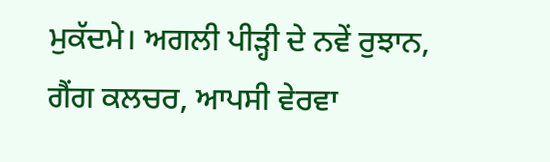ਮੁਕੱਦਮੇ। ਅਗਲੀ ਪੀੜ੍ਹੀ ਦੇ ਨਵੇਂ ਰੁਝਾਨ, ਗੈਂਗ ਕਲਚਰ, ਆਪਸੀ ਵੇਰਵਾ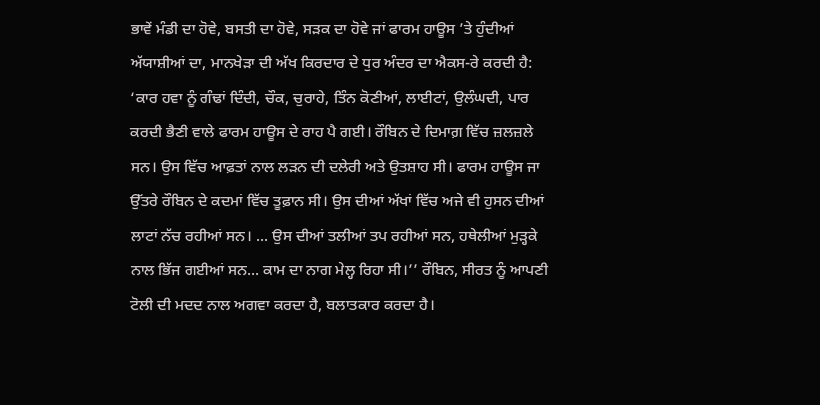ਭਾਵੇਂ ਮੰਡੀ ਦਾ ਹੋਵੇ, ਬਸਤੀ ਦਾ ਹੋਵੇ, ਸੜਕ ਦਾ ਹੋਵੇ ਜਾਂ ਫਾਰਮ ਹਾਊਸ ’ਤੇ ਹੁੰਦੀਆਂ ਅੱਯਾਸ਼ੀਆਂ ਦਾ, ਮਾਨਖੇੜਾ ਦੀ ਅੱਖ ਕਿਰਦਾਰ ਦੇ ਧੁਰ ਅੰਦਰ ਦਾ ਐਕਸ-ਰੇ ਕਰਦੀ ਹੈ:
‘ਕਾਰ ਹਵਾ ਨੂੰ ਗੰਢਾਂ ਦਿੰਦੀ, ਚੌਕ, ਚੁਰਾਹੇ, ਤਿੰਨ ਕੋਣੀਆਂ, ਲਾਈਟਾਂ, ਉਲੰਘਦੀ, ਪਾਰ ਕਰਦੀ ਭੈਣੀ ਵਾਲੇ ਫਾਰਮ ਹਾਊਸ ਦੇ ਰਾਹ ਪੈ ਗਈ। ਰੌਬਿਨ ਦੇ ਦਿਮਾਗ਼ ਵਿੱਚ ਜ਼ਲਜ਼ਲੇ ਸਨ। ਉਸ ਵਿੱਚ ਆਫ਼ਤਾਂ ਨਾਲ ਲੜਨ ਦੀ ਦਲੇਰੀ ਅਤੇ ਉਤਸ਼ਾਹ ਸੀ। ਫਾਰਮ ਹਾਊਸ ਜਾ ਉੱਤਰੇ ਰੌਬਿਨ ਦੇ ਕਦਮਾਂ ਵਿੱਚ ਤੂਫ਼ਾਨ ਸੀ। ਉਸ ਦੀਆਂ ਅੱਖਾਂ ਵਿੱਚ ਅਜੇ ਵੀ ਹੁਸਨ ਦੀਆਂ ਲਾਟਾਂ ਨੱਚ ਰਹੀਆਂ ਸਨ। ... ਉਸ ਦੀਆਂ ਤਲੀਆਂ ਤਪ ਰਹੀਆਂ ਸਨ, ਹਥੇਲੀਆਂ ਮੁੜ੍ਹਕੇ ਨਾਲ ਭਿੱਜ ਗਈਆਂ ਸਨ... ਕਾਮ ਦਾ ਨਾਗ ਮੇਲ੍ਹ ਰਿਹਾ ਸੀ।’’ ਰੌਬਿਨ, ਸੀਰਤ ਨੂੰ ਆਪਣੀ ਟੋਲੀ ਦੀ ਮਦਦ ਨਾਲ ਅਗਵਾ ਕਰਦਾ ਹੈ, ਬਲਾਤਕਾਰ ਕਰਦਾ ਹੈ।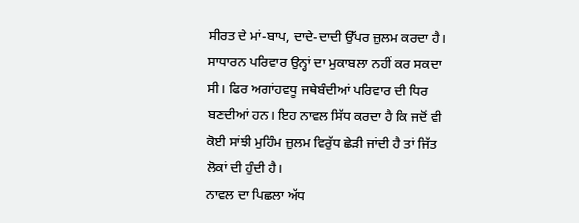ਸੀਰਤ ਦੇ ਮਾਂ-ਬਾਪ, ਦਾਦੇ-ਦਾਦੀ ਉੱਪਰ ਜ਼ੁਲਮ ਕਰਦਾ ਹੈ। ਸਾਧਾਰਨ ਪਰਿਵਾਰ ਉਨ੍ਹਾਂ ਦਾ ਮੁਕਾਬਲਾ ਨਹੀਂ ਕਰ ਸਕਦਾ ਸੀ। ਫਿਰ ਅਗਾਂਹਵਧੂ ਜਥੇਬੰਦੀਆਂ ਪਰਿਵਾਰ ਦੀ ਧਿਰ ਬਣਦੀਆਂ ਹਨ। ਇਹ ਨਾਵਲ ਸਿੱਧ ਕਰਦਾ ਹੈ ਕਿ ਜਦੋਂ ਵੀ ਕੋਈ ਸਾਂਝੀ ਮੁਹਿੰਮ ਜ਼ੁਲਮ ਵਿਰੁੱਧ ਛੇੜੀ ਜਾਂਦੀ ਹੈ ਤਾਂ ਜਿੱਤ ਲੋਕਾਂ ਦੀ ਹੁੰਦੀ ਹੈ।
ਨਾਵਲ ਦਾ ਪਿਛਲਾ ਅੱਧ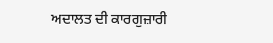ਅਦਾਲਤ ਦੀ ਕਾਰਗੁਜ਼ਾਰੀ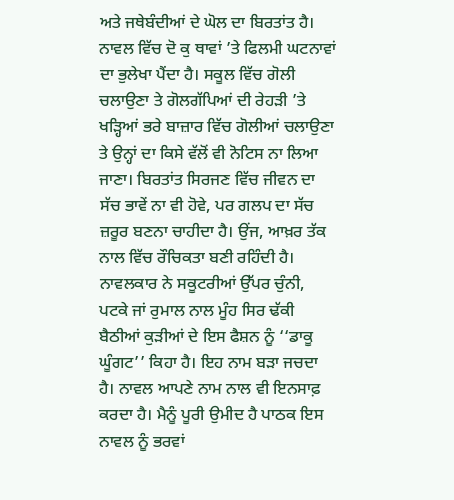ਅਤੇ ਜਥੇਬੰਦੀਆਂ ਦੇ ਘੋਲ ਦਾ ਬਿਰਤਾਂਤ ਹੈ। ਨਾਵਲ ਵਿੱਚ ਦੋ ਕੁ ਥਾਵਾਂ ’ਤੇ ਫਿਲਮੀ ਘਟਨਾਵਾਂ ਦਾ ਭੁਲੇਖਾ ਪੈਂਦਾ ਹੈ। ਸਕੂਲ ਵਿੱਚ ਗੋਲੀ ਚਲਾਉਣਾ ਤੇ ਗੋਲਗੱਪਿਆਂ ਦੀ ਰੇਹੜੀ ’ਤੇ ਖੜ੍ਹਿਆਂ ਭਰੇ ਬਾਜ਼ਾਰ ਵਿੱਚ ਗੋਲੀਆਂ ਚਲਾਉਣਾ ਤੇ ਉਨ੍ਹਾਂ ਦਾ ਕਿਸੇ ਵੱਲੋਂ ਵੀ ਨੋਟਿਸ ਨਾ ਲਿਆ ਜਾਣਾ। ਬਿਰਤਾਂਤ ਸਿਰਜਣ ਵਿੱਚ ਜੀਵਨ ਦਾ ਸੱਚ ਭਾਵੇਂ ਨਾ ਵੀ ਹੋਵੇ, ਪਰ ਗਲਪ ਦਾ ਸੱਚ ਜ਼ਰੂਰ ਬਣਨਾ ਚਾਹੀਦਾ ਹੈ। ਉਂਜ, ਆਖ਼ਰ ਤੱਕ ਨਾਲ ਵਿੱਚ ਰੌਚਿਕਤਾ ਬਣੀ ਰਹਿੰਦੀ ਹੈ। ਨਾਵਲਕਾਰ ਨੇ ਸਕੂਟਰੀਆਂ ਉੱਪਰ ਚੁੰਨੀ, ਪਟਕੇ ਜਾਂ ਰੁਮਾਲ ਨਾਲ ਮੂੰਹ ਸਿਰ ਢੱਕੀ ਬੈਠੀਆਂ ਕੁੜੀਆਂ ਦੇ ਇਸ ਫੈਸ਼ਨ ਨੂੰ ‘‘ਡਾਕੂ ਘੂੰਗਟ’’ ਕਿਹਾ ਹੈ। ਇਹ ਨਾਮ ਬੜਾ ਜਚਦਾ ਹੈ। ਨਾਵਲ ਆਪਣੇ ਨਾਮ ਨਾਲ ਵੀ ਇਨਸਾਫ਼ ਕਰਦਾ ਹੈ। ਮੈਨੂੰ ਪੂਰੀ ਉਮੀਦ ਹੈ ਪਾਠਕ ਇਸ ਨਾਵਲ ਨੂੰ ਭਰਵਾਂ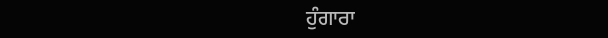ਹੁੰਗਾਰਾ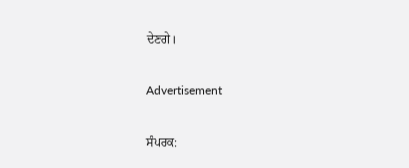ਦੇਣਗੇ।

Advertisement

ਸੰਪਰਕ: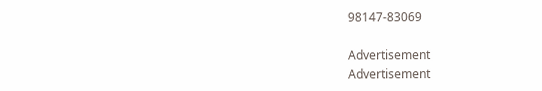98147-83069

Advertisement
Advertisement